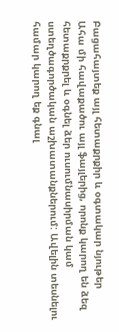Բացահայտեք այլ հետաքրքիր և օգտակար նյութեր
Ահա մի հավաքածու այլ ֆայլերից, որոնք կարող են ձեզ հետաքրքրել և օգնել ձեր ուսումնասիրման կամ ստեղծագործական աշխատանքներում: Ավելին տեսնելու համար կարող եք գնալ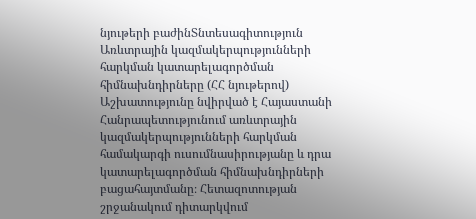նյութերի բաժինՏնտեսագիտություն
Առևտրային կազմակերպությունների հարկման կատարելագործման հիմնախնդիրները (ՀՀ նյութերով)
Աշխատությունը նվիրված է Հայաստանի Հանրապետությունում առևտրային կազմակերպությունների հարկման համակարգի ուսումնասիրությանը և դրա կատարելագործման հիմնախնդիրների բացահայտմանը։ Հետազոտության շրջանակում դիտարկվում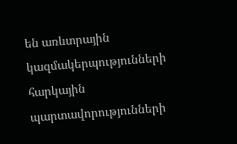են առևտրային կազմակերպությունների հարկային պարտավորությունների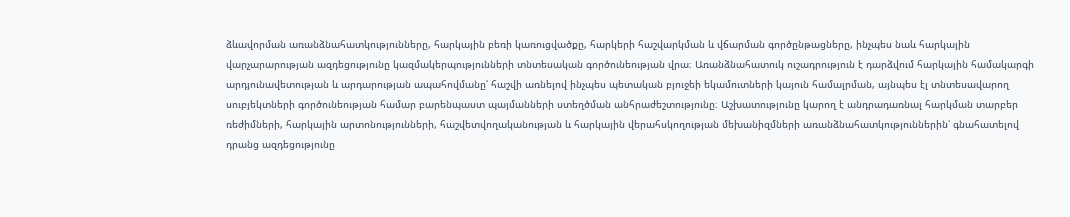ձևավորման առանձնահատկությունները, հարկային բեռի կառուցվածքը, հարկերի հաշվարկման և վճարման գործընթացները, ինչպես նաև հարկային վարչարարության ազդեցությունը կազմակերպությունների տնտեսական գործունեության վրա։ Առանձնահատուկ ուշադրություն է դարձվում հարկային համակարգի արդյունավետության և արդարության ապահովմանը՝ հաշվի առնելով ինչպես պետական բյուջեի եկամուտների կայուն համալրման, այնպես էլ տնտեսավարող սուբյեկտների գործունեության համար բարենպաստ պայմանների ստեղծման անհրաժեշտությունը։ Աշխատությունը կարող է անդրադառնալ հարկման տարբեր ռեժիմների, հարկային արտոնությունների, հաշվետվողականության և հարկային վերահսկողության մեխանիզմների առանձնահատկություններին՝ գնահատելով դրանց ազդեցությունը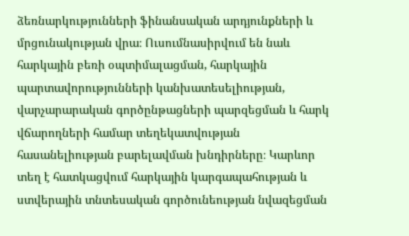ձեռնարկությունների ֆինանսական արդյունքների և մրցունակության վրա։ Ուսումնասիրվում են նաև հարկային բեռի օպտիմալացման, հարկային պարտավորությունների կանխատեսելիության, վարչարարական գործընթացների պարզեցման և հարկ վճարողների համար տեղեկատվության հասանելիության բարելավման խնդիրները։ Կարևոր տեղ է հատկացվում հարկային կարգապահության և ստվերային տնտեսական գործունեության նվազեցման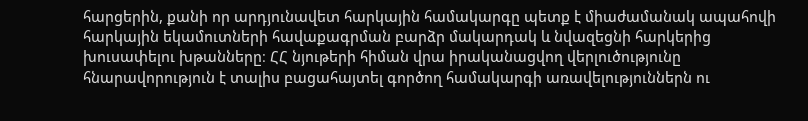հարցերին, քանի որ արդյունավետ հարկային համակարգը պետք է միաժամանակ ապահովի հարկային եկամուտների հավաքագրման բարձր մակարդակ և նվազեցնի հարկերից խուսափելու խթանները։ ՀՀ նյութերի հիման վրա իրականացվող վերլուծությունը հնարավորություն է տալիս բացահայտել գործող համակարգի առավելություններն ու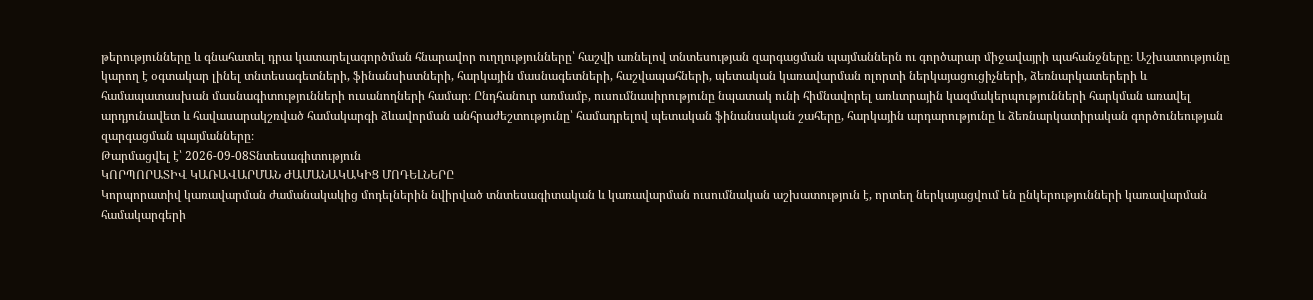թերությունները և գնահատել դրա կատարելագործման հնարավոր ուղղությունները՝ հաշվի առնելով տնտեսության զարգացման պայմաններն ու գործարար միջավայրի պահանջները։ Աշխատությունը կարող է օգտակար լինել տնտեսագետների, ֆինանսիստների, հարկային մասնագետների, հաշվապահների, պետական կառավարման ոլորտի ներկայացուցիչների, ձեռնարկատերերի և համապատասխան մասնագիտությունների ուսանողների համար։ Ընդհանուր առմամբ, ուսումնասիրությունը նպատակ ունի հիմնավորել առևտրային կազմակերպությունների հարկման առավել արդյունավետ և հավասարակշռված համակարգի ձևավորման անհրաժեշտությունը՝ համադրելով պետական ֆինանսական շահերը, հարկային արդարությունը և ձեռնարկատիրական գործունեության զարգացման պայմանները։
Թարմացվել է՝ 2026-09-08Տնտեսագիտություն
ԿՈՐՊՈՐԱՏԻՎ ԿԱՌԱՎԱՐՄԱՆ ԺԱՄԱՆԱԿԱԿԻՑ ՄՈԴԵԼՆԵՐԸ
Կորպորատիվ կառավարման ժամանակակից մոդելներին նվիրված տնտեսագիտական և կառավարման ուսումնական աշխատություն է, որտեղ ներկայացվում են ընկերությունների կառավարման համակարգերի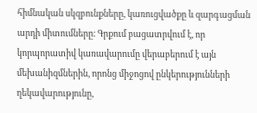հիմնական սկզբունքները, կառուցվածքը և զարգացման արդի միտումները։ Գրքում բացատրվում է, որ կորպորատիվ կառավարումը վերաբերում է այն մեխանիզմներին, որոնց միջոցով ընկերությունների ղեկավարությունը,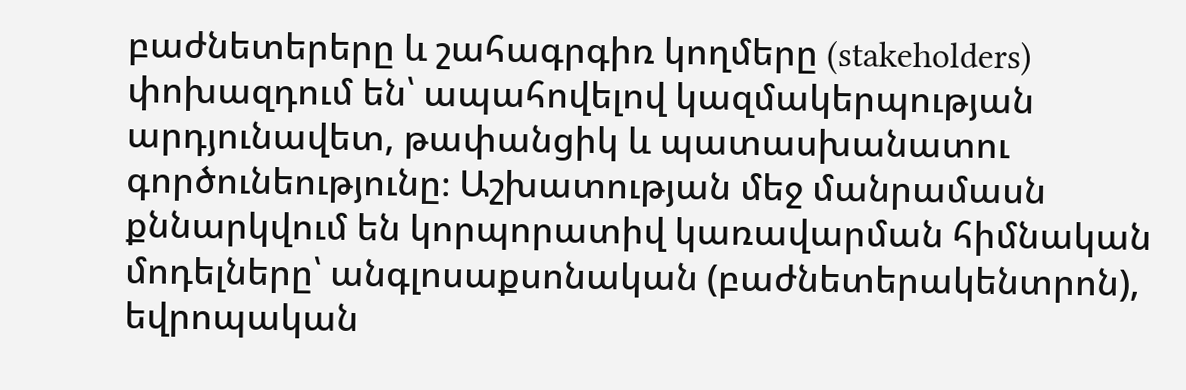բաժնետերերը և շահագրգիռ կողմերը (stakeholders) փոխազդում են՝ ապահովելով կազմակերպության արդյունավետ, թափանցիկ և պատասխանատու գործունեությունը։ Աշխատության մեջ մանրամասն քննարկվում են կորպորատիվ կառավարման հիմնական մոդելները՝ անգլոսաքսոնական (բաժնետերակենտրոն), եվրոպական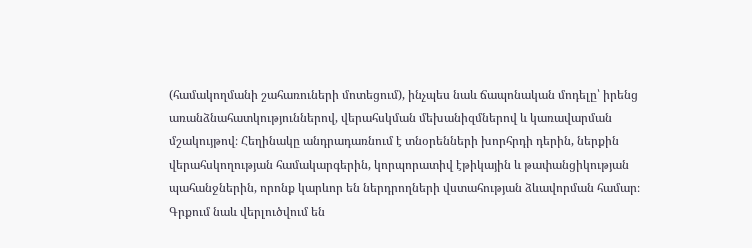(համակողմանի շահառուների մոտեցում), ինչպես նաև ճապոնական մոդելը՝ իրենց առանձնահատկություններով, վերահսկման մեխանիզմներով և կառավարման մշակույթով։ Հեղինակը անդրադառնում է տնօրենների խորհրդի դերին, ներքին վերահսկողության համակարգերին, կորպորատիվ էթիկային և թափանցիկության պահանջներին, որոնք կարևոր են ներդրողների վստահության ձևավորման համար։ Գրքում նաև վերլուծվում են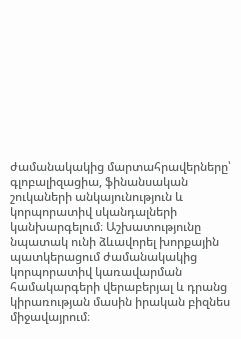ժամանակակից մարտահրավերները՝ գլոբալիզացիա, ֆինանսական շուկաների անկայունություն և կորպորատիվ սկանդալների կանխարգելում։ Աշխատությունը նպատակ ունի ձևավորել խորքային պատկերացում ժամանակակից կորպորատիվ կառավարման համակարգերի վերաբերյալ և դրանց կիրառության մասին իրական բիզնես միջավայրում։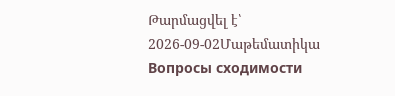Թարմացվել է՝ 2026-09-02Մաթեմատիկա
Вопросы сходимости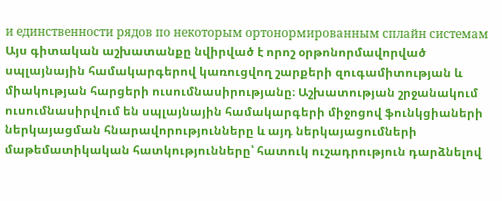и единственности рядов по некоторым ортонормированным сплайн системам
Այս գիտական աշխատանքը նվիրված է որոշ օրթոնորմավորված սպլայնային համակարգերով կառուցվող շարքերի զուգամիտության և միակության հարցերի ուսումնասիրությանը։ Աշխատության շրջանակում ուսումնասիրվում են սպլայնային համակարգերի միջոցով ֆունկցիաների ներկայացման հնարավորությունները և այդ ներկայացումների մաթեմատիկական հատկությունները՝ հատուկ ուշադրություն դարձնելով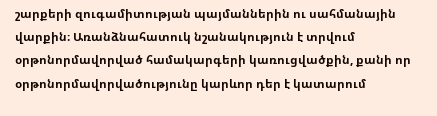շարքերի զուգամիտության պայմաններին ու սահմանային վարքին։ Առանձնահատուկ նշանակություն է տրվում օրթոնորմավորված համակարգերի կառուցվածքին, քանի որ օրթոնորմավորվածությունը կարևոր դեր է կատարում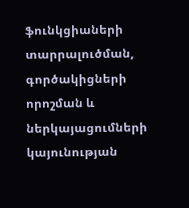ֆունկցիաների տարրալուծման, գործակիցների որոշման և ներկայացումների կայունության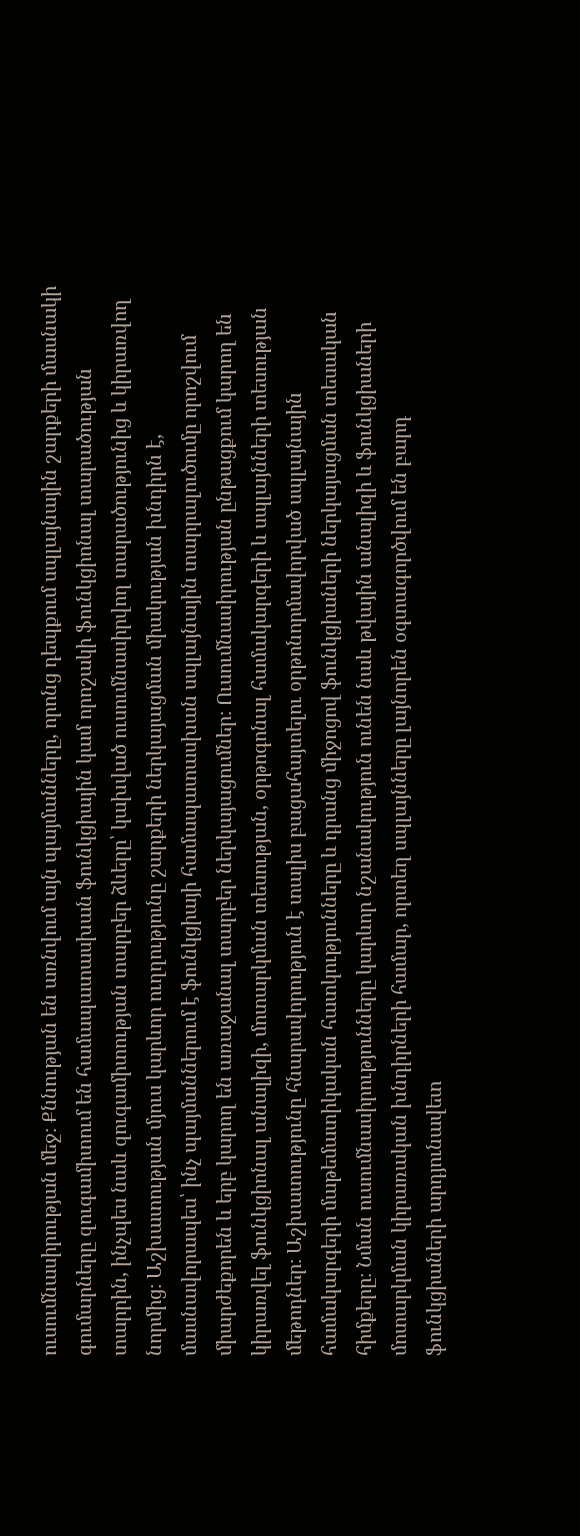ուսումնասիրության մեջ։ Քննության են առնվում այն պայմանները, որոնց դեպքում սպլայնային շարքերի մասնակի գումարները զուգամիտում են համապատասխան ֆունկցիային կամ որոշակի ֆունկցիոնալ տարածության տարրին, ինչպես նաև զուգամիտության տարբեր ձևերը՝ կախված ուսումնասիրվող տարածությունից և կիրառվող նորմից։ Աշխատության մյուս կարևոր ուղղությունը շարքերի ներկայացման միակության խնդիրն է, մասնավորապես՝ ինչ պայմաններում է ֆունկցիայի համապատասխան սպլայնային տարրալուծումը որոշվում միարժեքորեն և երբ կարող են առաջանալ տարբեր ներկայացումներ։ Ուսումնասիրության ընթացքում կարող են կիրառվել ֆունկցիոնալ անալիզի, մոտարկման տեսության, օրթոգոնալ համակարգերի և սպլայնների տեսության մեթոդներ։ Աշխատությունը հնարավորություն է տալիս բացահայտելու օրթոնորմավորված սպլայնային համակարգերի մաթեմատիկական հատկությունները և դրանց միջոցով ֆունկցիաների ներկայացման տեսական հիմքերը։ Նման ուսումնասիրությունները կարևոր նշանակություն ունեն նաև թվային անալիզի և ֆունկցիաների մոտարկման կիրառական խնդիրների համար, որտեղ սպլայնները լայնորեն օգտագործվում են բարդ ֆունկցիաների արդյունավետ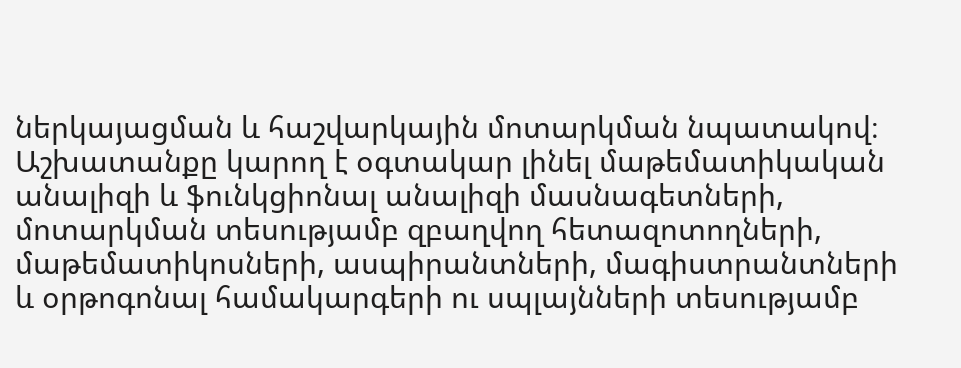ներկայացման և հաշվարկային մոտարկման նպատակով։ Աշխատանքը կարող է օգտակար լինել մաթեմատիկական անալիզի և ֆունկցիոնալ անալիզի մասնագետների, մոտարկման տեսությամբ զբաղվող հետազոտողների, մաթեմատիկոսների, ասպիրանտների, մագիստրանտների և օրթոգոնալ համակարգերի ու սպլայնների տեսությամբ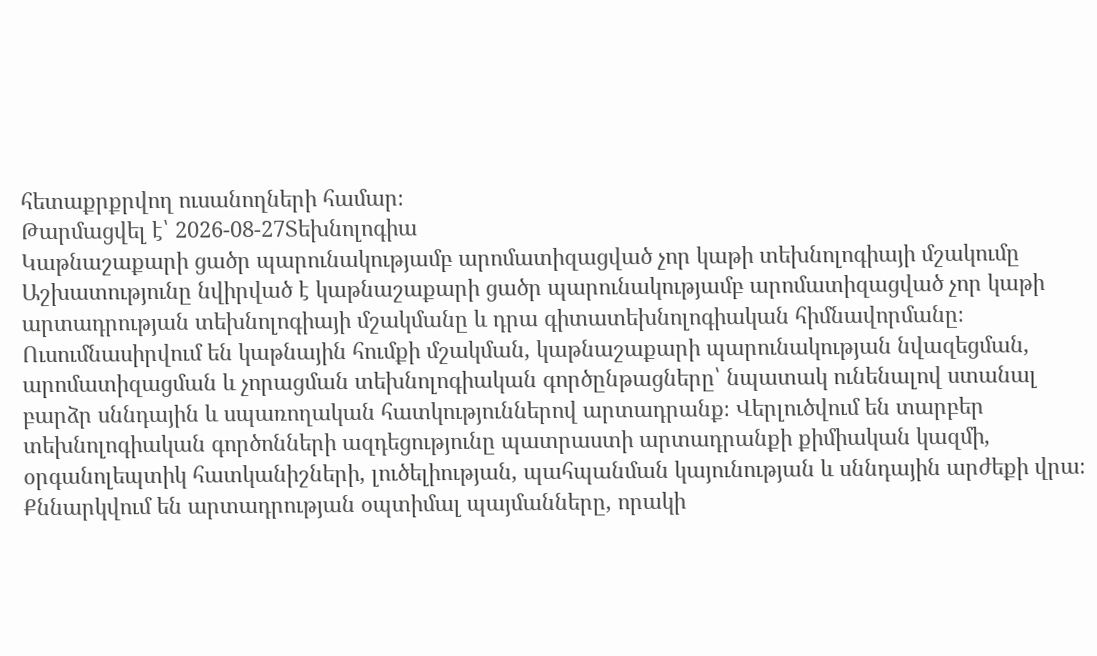հետաքրքրվող ուսանողների համար։
Թարմացվել է՝ 2026-08-27Տեխնոլոգիա
Կաթնաշաքարի ցածր պարունակությամբ արոմատիզացված չոր կաթի տեխնոլոգիայի մշակումը
Աշխատությունը նվիրված է կաթնաշաքարի ցածր պարունակությամբ արոմատիզացված չոր կաթի արտադրության տեխնոլոգիայի մշակմանը և դրա գիտատեխնոլոգիական հիմնավորմանը։ Ուսումնասիրվում են կաթնային հումքի մշակման, կաթնաշաքարի պարունակության նվազեցման, արոմատիզացման և չորացման տեխնոլոգիական գործընթացները՝ նպատակ ունենալով ստանալ բարձր սննդային և սպառողական հատկություններով արտադրանք։ Վերլուծվում են տարբեր տեխնոլոգիական գործոնների ազդեցությունը պատրաստի արտադրանքի քիմիական կազմի, օրգանոլեպտիկ հատկանիշների, լուծելիության, պահպանման կայունության և սննդային արժեքի վրա։ Քննարկվում են արտադրության օպտիմալ պայմանները, որակի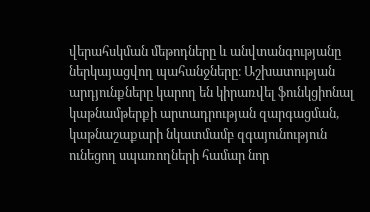վերահսկման մեթոդները և անվտանգությանը ներկայացվող պահանջները։ Աշխատության արդյունքները կարող են կիրառվել ֆունկցիոնալ կաթնամթերքի արտադրության զարգացման, կաթնաշաքարի նկատմամբ զգայունություն ունեցող սպառողների համար նոր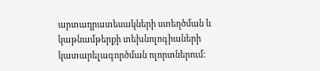արտադրատեսակների ստեղծման և կաթնամթերքի տեխնոլոգիաների կատարելագործման ոլորտներում։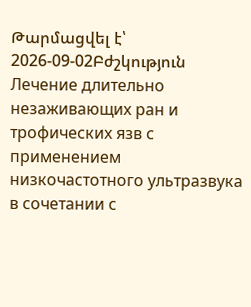Թարմացվել է՝ 2026-09-02Բժշկություն
Лечение длительно незаживающих ран и трофических язв с применением низкочастотного ультразвука в сочетании с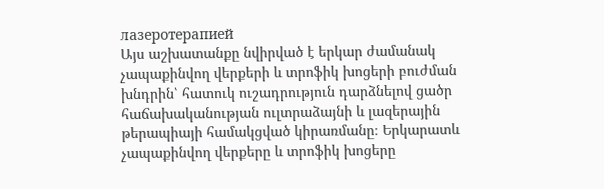лазеротерапией
Այս աշխատանքը նվիրված է երկար ժամանակ չապաքինվող վերքերի և տրոֆիկ խոցերի բուժման խնդրին՝ հատուկ ուշադրություն դարձնելով ցածր հաճախականության ուլտրաձայնի և լազերային թերապիայի համակցված կիրառմանը։ Երկարատև չապաքինվող վերքերը և տրոֆիկ խոցերը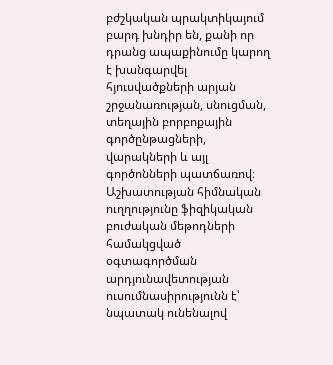բժշկական պրակտիկայում բարդ խնդիր են, քանի որ դրանց ապաքինումը կարող է խանգարվել հյուսվածքների արյան շրջանառության, սնուցման, տեղային բորբոքային գործընթացների, վարակների և այլ գործոնների պատճառով։ Աշխատության հիմնական ուղղությունը ֆիզիկական բուժական մեթոդների համակցված օգտագործման արդյունավետության ուսումնասիրությունն է՝ նպատակ ունենալով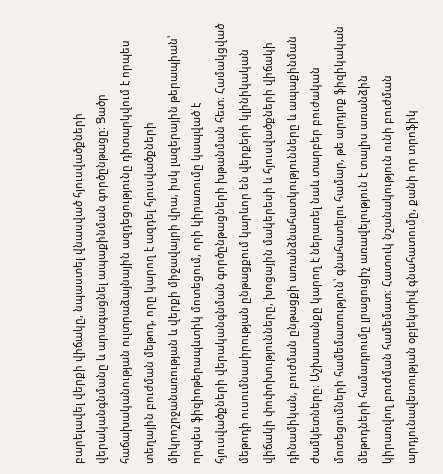բարելավել վերքի վիճակը, նպաստել վնասված հյուսվածքների վերականգնմանը և արագացնել ապաքինման գործընթացը։ Ցածր հաճախականության ուլտրաձայնային ազդեցությունը դիտարկվում է որպես տեղային բուժման մեթոդ, որը կարող է ազդել հյուսվածքների միկրոշրջանառության և վերքի միջավայրի վրա, իսկ լազերային թերապիան՝ որպես ֆիզիոթերապևտիկ մոտեցում, որի կիրառումը կապված է հյուսվածքների վերականգնման գործընթացների խթանման հետ։ Համակցված մեթոդի ուսումնասիրության ընթացքում կարևոր են վերքերի կլինիկական վիճակի փոփոխությունները, խոցային մակերեսի և հյուսվածքների վիճակի դինամիկան, բուժման ընթացքի առանձնահատկությունները և ապաքինման ժամկետները։ Աշխատանքը կարող է ներառել նաև տարբեր բուժական մոտեցումների համեմատություն՝ գնահատելու համար, թե արդյոք ֆիզիկական մեթոդների համադրումը լրացուցիչ առավելություն է տալիս առանձին կիրառվող բուժման համեմատ։ Հատուկ նշանակություն ունի բուժման արդյունավետության օբյեկտիվ գնահատումը, քանի որ տրոֆիկ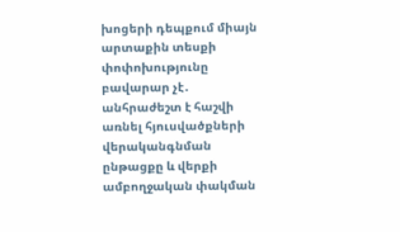խոցերի դեպքում միայն արտաքին տեսքի փոփոխությունը բավարար չէ․ անհրաժեշտ է հաշվի առնել հյուսվածքների վերականգնման ընթացքը և վերքի ամբողջական փակման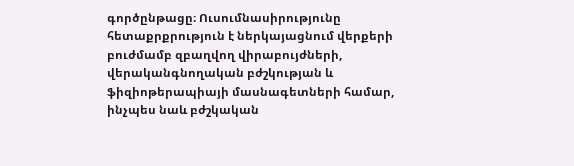գործընթացը։ Ուսումնասիրությունը հետաքրքրություն է ներկայացնում վերքերի բուժմամբ զբաղվող վիրաբույժների, վերականգնողական բժշկության և ֆիզիոթերապիայի մասնագետների համար, ինչպես նաև բժշկական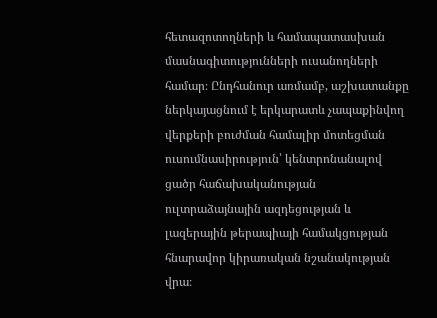հետազոտողների և համապատասխան մասնագիտությունների ուսանողների համար։ Ընդհանուր առմամբ, աշխատանքը ներկայացնում է երկարատև չապաքինվող վերքերի բուժման համալիր մոտեցման ուսումնասիրություն՝ կենտրոնանալով ցածր հաճախականության ուլտրաձայնային ազդեցության և լազերային թերապիայի համակցության հնարավոր կիրառական նշանակության վրա։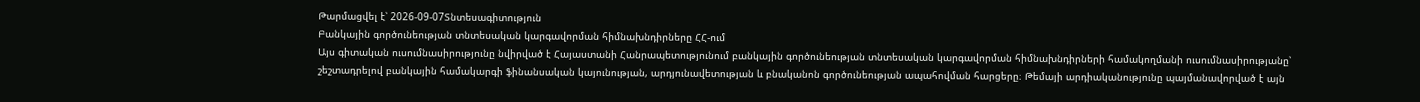Թարմացվել է՝ 2026-09-07Տնտեսագիտություն
Բանկային գործունեության տնտեսական կարգավորման հիմնախնդիրները ՀՀ-ում
Այս գիտական ուսումնասիրությունը նվիրված է Հայաստանի Հանրապետությունում բանկային գործունեության տնտեսական կարգավորման հիմնախնդիրների համակողմանի ուսումնասիրությանը՝ շեշտադրելով բանկային համակարգի ֆինանսական կայունության, արդյունավետության և բնականոն գործունեության ապահովման հարցերը։ Թեմայի արդիականությունը պայմանավորված է այն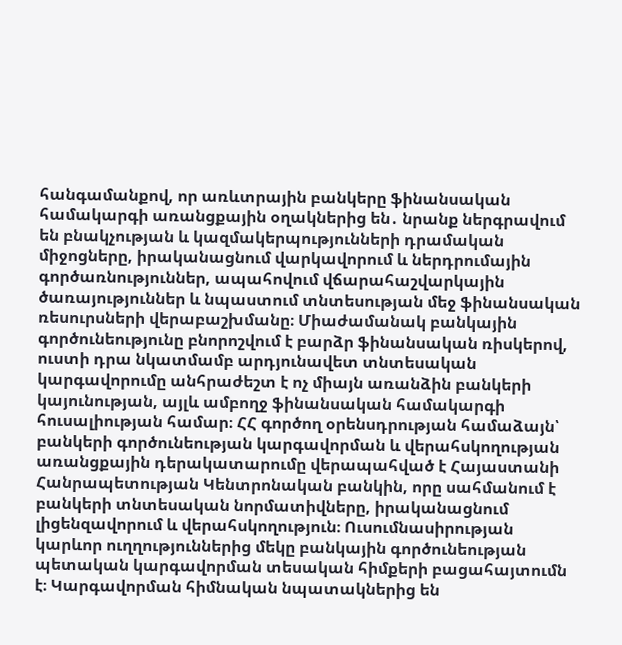հանգամանքով, որ առևտրային բանկերը ֆինանսական համակարգի առանցքային օղակներից են․ նրանք ներգրավում են բնակչության և կազմակերպությունների դրամական միջոցները, իրականացնում վարկավորում և ներդրումային գործառնություններ, ապահովում վճարահաշվարկային ծառայություններ և նպաստում տնտեսության մեջ ֆինանսական ռեսուրսների վերաբաշխմանը։ Միաժամանակ բանկային գործունեությունը բնորոշվում է բարձր ֆինանսական ռիսկերով, ուստի դրա նկատմամբ արդյունավետ տնտեսական կարգավորումը անհրաժեշտ է ոչ միայն առանձին բանկերի կայունության, այլև ամբողջ ֆինանսական համակարգի հուսալիության համար։ ՀՀ գործող օրենսդրության համաձայն՝ բանկերի գործունեության կարգավորման և վերահսկողության առանցքային դերակատարումը վերապահված է Հայաստանի Հանրապետության Կենտրոնական բանկին, որը սահմանում է բանկերի տնտեսական նորմատիվները, իրականացնում լիցենզավորում և վերահսկողություն։ Ուսումնասիրության կարևոր ուղղություններից մեկը բանկային գործունեության պետական կարգավորման տեսական հիմքերի բացահայտումն է։ Կարգավորման հիմնական նպատակներից են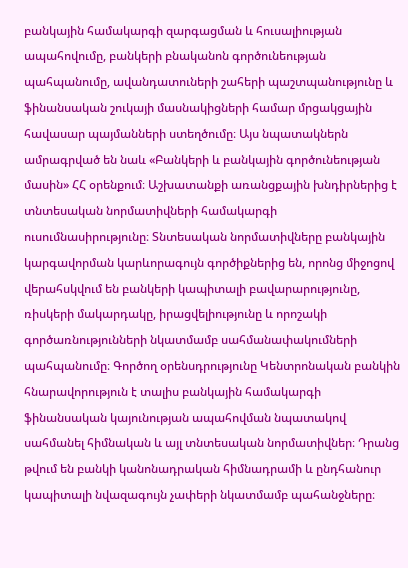բանկային համակարգի զարգացման և հուսալիության ապահովումը, բանկերի բնականոն գործունեության պահպանումը, ավանդատուների շահերի պաշտպանությունը և ֆինանսական շուկայի մասնակիցների համար մրցակցային հավասար պայմանների ստեղծումը։ Այս նպատակներն ամրագրված են նաև «Բանկերի և բանկային գործունեության մասին» ՀՀ օրենքում։ Աշխատանքի առանցքային խնդիրներից է տնտեսական նորմատիվների համակարգի ուսումնասիրությունը։ Տնտեսական նորմատիվները բանկային կարգավորման կարևորագույն գործիքներից են, որոնց միջոցով վերահսկվում են բանկերի կապիտալի բավարարությունը, ռիսկերի մակարդակը, իրացվելիությունը և որոշակի գործառնությունների նկատմամբ սահմանափակումների պահպանումը։ Գործող օրենսդրությունը Կենտրոնական բանկին հնարավորություն է տալիս բանկային համակարգի ֆինանսական կայունության ապահովման նպատակով սահմանել հիմնական և այլ տնտեսական նորմատիվներ։ Դրանց թվում են բանկի կանոնադրական հիմնադրամի և ընդհանուր կապիտալի նվազագույն չափերի նկատմամբ պահանջները։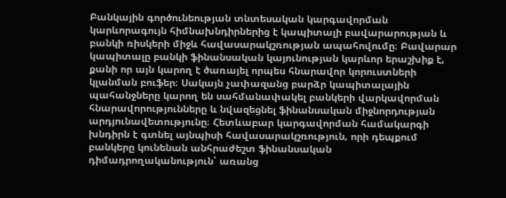Բանկային գործունեության տնտեսական կարգավորման կարևորագույն հիմնախնդիրներից է կապիտալի բավարարության և բանկի ռիսկերի միջև հավասարակշռության ապահովումը։ Բավարար կապիտալը բանկի ֆինանսական կայունության կարևոր երաշխիք է, քանի որ այն կարող է ծառայել որպես հնարավոր կորուստների կլանման բուֆեր։ Սակայն չափազանց բարձր կապիտալային պահանջները կարող են սահմանափակել բանկերի վարկավորման հնարավորությունները և նվազեցնել ֆինանսական միջնորդության արդյունավետությունը։ Հետևաբար կարգավորման համակարգի խնդիրն է գտնել այնպիսի հավասարակշռություն, որի դեպքում բանկերը կունենան անհրաժեշտ ֆինանսական դիմադրողականություն՝ առանց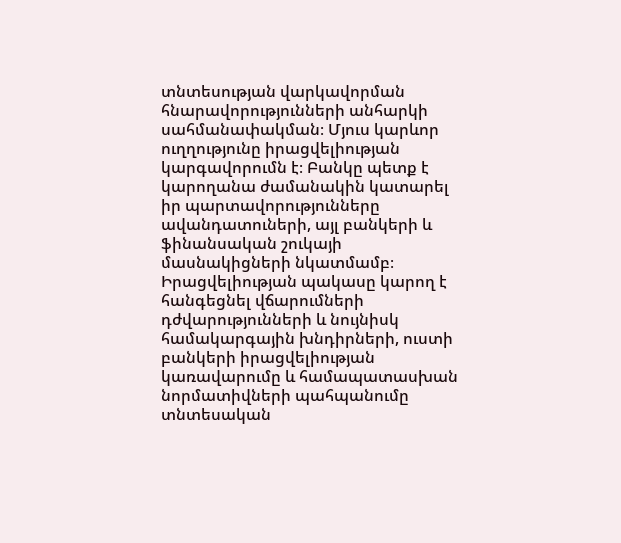տնտեսության վարկավորման հնարավորությունների անհարկի սահմանափակման։ Մյուս կարևոր ուղղությունը իրացվելիության կարգավորումն է։ Բանկը պետք է կարողանա ժամանակին կատարել իր պարտավորությունները ավանդատուների, այլ բանկերի և ֆինանսական շուկայի մասնակիցների նկատմամբ։ Իրացվելիության պակասը կարող է հանգեցնել վճարումների դժվարությունների և նույնիսկ համակարգային խնդիրների, ուստի բանկերի իրացվելիության կառավարումը և համապատասխան նորմատիվների պահպանումը տնտեսական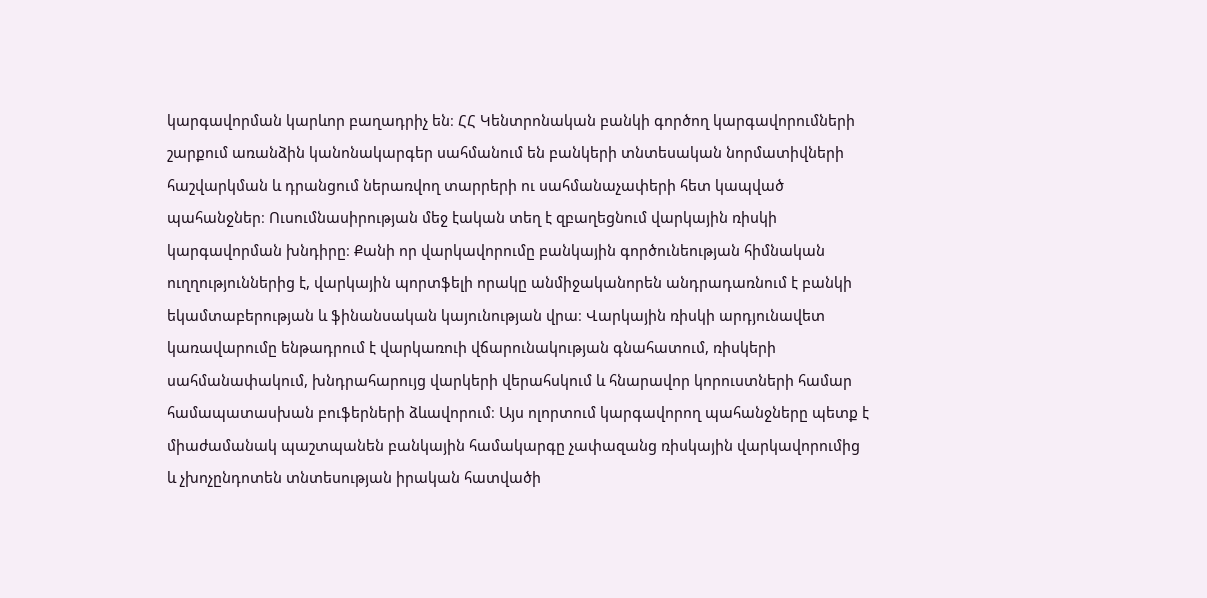կարգավորման կարևոր բաղադրիչ են։ ՀՀ Կենտրոնական բանկի գործող կարգավորումների շարքում առանձին կանոնակարգեր սահմանում են բանկերի տնտեսական նորմատիվների հաշվարկման և դրանցում ներառվող տարրերի ու սահմանաչափերի հետ կապված պահանջներ։ Ուսումնասիրության մեջ էական տեղ է զբաղեցնում վարկային ռիսկի կարգավորման խնդիրը։ Քանի որ վարկավորումը բանկային գործունեության հիմնական ուղղություններից է, վարկային պորտֆելի որակը անմիջականորեն անդրադառնում է բանկի եկամտաբերության և ֆինանսական կայունության վրա։ Վարկային ռիսկի արդյունավետ կառավարումը ենթադրում է վարկառուի վճարունակության գնահատում, ռիսկերի սահմանափակում, խնդրահարույց վարկերի վերահսկում և հնարավոր կորուստների համար համապատասխան բուֆերների ձևավորում։ Այս ոլորտում կարգավորող պահանջները պետք է միաժամանակ պաշտպանեն բանկային համակարգը չափազանց ռիսկային վարկավորումից և չխոչընդոտեն տնտեսության իրական հատվածի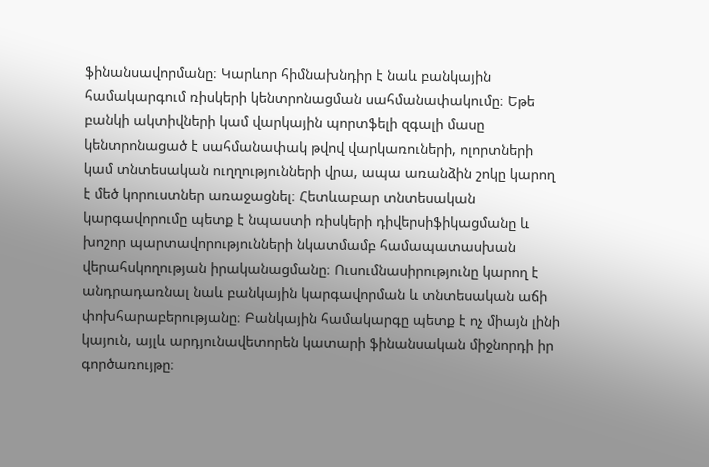ֆինանսավորմանը։ Կարևոր հիմնախնդիր է նաև բանկային համակարգում ռիսկերի կենտրոնացման սահմանափակումը։ Եթե բանկի ակտիվների կամ վարկային պորտֆելի զգալի մասը կենտրոնացած է սահմանափակ թվով վարկառուների, ոլորտների կամ տնտեսական ուղղությունների վրա, ապա առանձին շոկը կարող է մեծ կորուստներ առաջացնել։ Հետևաբար տնտեսական կարգավորումը պետք է նպաստի ռիսկերի դիվերսիֆիկացմանը և խոշոր պարտավորությունների նկատմամբ համապատասխան վերահսկողության իրականացմանը։ Ուսումնասիրությունը կարող է անդրադառնալ նաև բանկային կարգավորման և տնտեսական աճի փոխհարաբերությանը։ Բանկային համակարգը պետք է ոչ միայն լինի կայուն, այլև արդյունավետորեն կատարի ֆինանսական միջնորդի իր գործառույթը։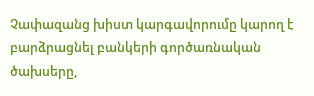Չափազանց խիստ կարգավորումը կարող է բարձրացնել բանկերի գործառնական ծախսերը,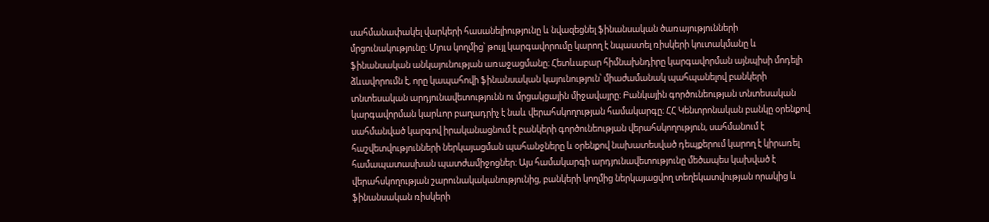սահմանափակել վարկերի հասանելիությունը և նվազեցնել ֆինանսական ծառայությունների մրցունակությունը։ Մյուս կողմից՝ թույլ կարգավորումը կարող է նպաստել ռիսկերի կուտակմանը և ֆինանսական անկայունության առաջացմանը։ Հետևաբար հիմնախնդիրը կարգավորման այնպիսի մոդելի ձևավորումն է, որը կապահովի ֆինանսական կայունություն՝ միաժամանակ պահպանելով բանկերի տնտեսական արդյունավետությունն ու մրցակցային միջավայրը։ Բանկային գործունեության տնտեսական կարգավորման կարևոր բաղադրիչ է նաև վերահսկողության համակարգը։ ՀՀ Կենտրոնական բանկը օրենքով սահմանված կարգով իրականացնում է բանկերի գործունեության վերահսկողություն, սահմանում է հաշվետվությունների ներկայացման պահանջները և օրենքով նախատեսված դեպքերում կարող է կիրառել համապատասխան պատժամիջոցներ։ Այս համակարգի արդյունավետությունը մեծապես կախված է վերահսկողության շարունակականությունից, բանկերի կողմից ներկայացվող տեղեկատվության որակից և ֆինանսական ռիսկերի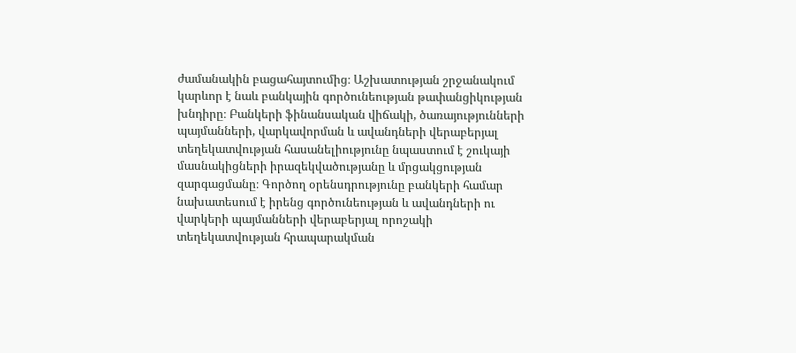ժամանակին բացահայտումից։ Աշխատության շրջանակում կարևոր է նաև բանկային գործունեության թափանցիկության խնդիրը։ Բանկերի ֆինանսական վիճակի, ծառայությունների պայմանների, վարկավորման և ավանդների վերաբերյալ տեղեկատվության հասանելիությունը նպաստում է շուկայի մասնակիցների իրազեկվածությանը և մրցակցության զարգացմանը։ Գործող օրենսդրությունը բանկերի համար նախատեսում է իրենց գործունեության և ավանդների ու վարկերի պայմանների վերաբերյալ որոշակի տեղեկատվության հրապարակման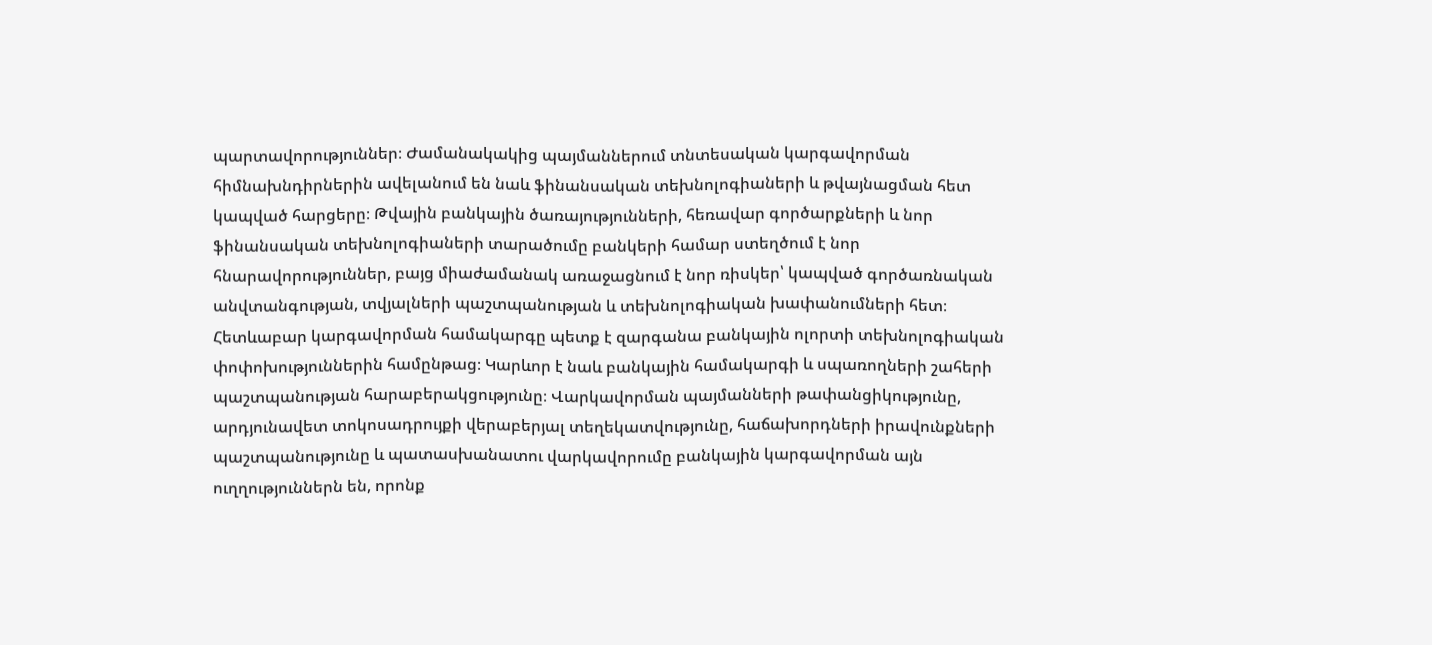պարտավորություններ։ Ժամանակակից պայմաններում տնտեսական կարգավորման հիմնախնդիրներին ավելանում են նաև ֆինանսական տեխնոլոգիաների և թվայնացման հետ կապված հարցերը։ Թվային բանկային ծառայությունների, հեռավար գործարքների և նոր ֆինանսական տեխնոլոգիաների տարածումը բանկերի համար ստեղծում է նոր հնարավորություններ, բայց միաժամանակ առաջացնում է նոր ռիսկեր՝ կապված գործառնական անվտանգության, տվյալների պաշտպանության և տեխնոլոգիական խափանումների հետ։ Հետևաբար կարգավորման համակարգը պետք է զարգանա բանկային ոլորտի տեխնոլոգիական փոփոխություններին համընթաց։ Կարևոր է նաև բանկային համակարգի և սպառողների շահերի պաշտպանության հարաբերակցությունը։ Վարկավորման պայմանների թափանցիկությունը, արդյունավետ տոկոսադրույքի վերաբերյալ տեղեկատվությունը, հաճախորդների իրավունքների պաշտպանությունը և պատասխանատու վարկավորումը բանկային կարգավորման այն ուղղություններն են, որոնք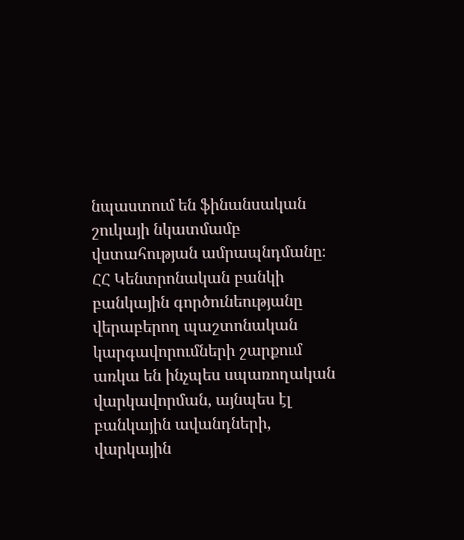նպաստում են ֆինանսական շուկայի նկատմամբ վստահության ամրապնդմանը։ ՀՀ Կենտրոնական բանկի բանկային գործունեությանը վերաբերող պաշտոնական կարգավորումների շարքում առկա են ինչպես սպառողական վարկավորման, այնպես էլ բանկային ավանդների, վարկային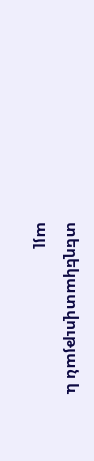տեղեկատվության և այլ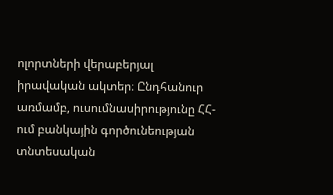ոլորտների վերաբերյալ իրավական ակտեր։ Ընդհանուր առմամբ, ուսումնասիրությունը ՀՀ-ում բանկային գործունեության տնտեսական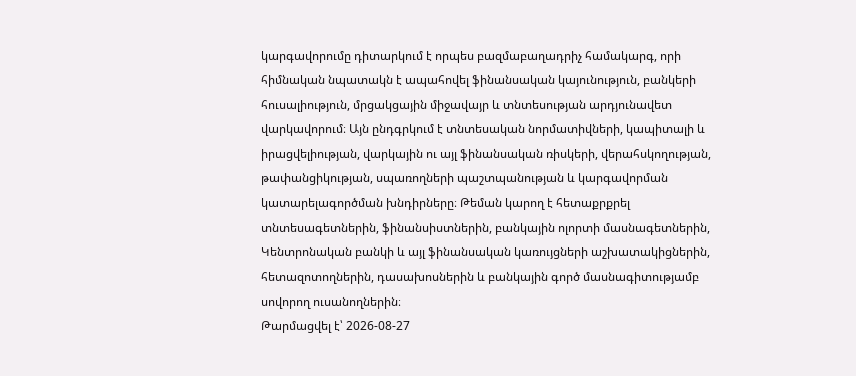կարգավորումը դիտարկում է որպես բազմաբաղադրիչ համակարգ, որի հիմնական նպատակն է ապահովել ֆինանսական կայունություն, բանկերի հուսալիություն, մրցակցային միջավայր և տնտեսության արդյունավետ վարկավորում։ Այն ընդգրկում է տնտեսական նորմատիվների, կապիտալի և իրացվելիության, վարկային ու այլ ֆինանսական ռիսկերի, վերահսկողության, թափանցիկության, սպառողների պաշտպանության և կարգավորման կատարելագործման խնդիրները։ Թեման կարող է հետաքրքրել տնտեսագետներին, ֆինանսիստներին, բանկային ոլորտի մասնագետներին, Կենտրոնական բանկի և այլ ֆինանսական կառույցների աշխատակիցներին, հետազոտողներին, դասախոսներին և բանկային գործ մասնագիտությամբ սովորող ուսանողներին։
Թարմացվել է՝ 2026-08-27